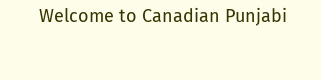Welcome to Canadian Punjabi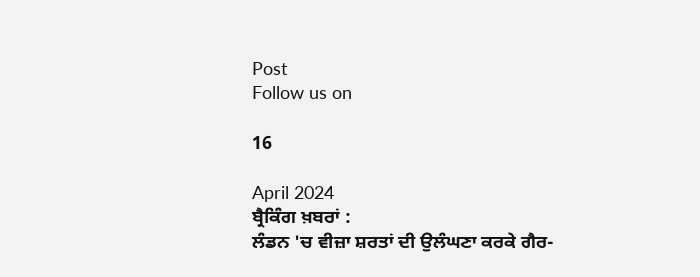Post
Follow us on

16

April 2024
ਬ੍ਰੈਕਿੰਗ ਖ਼ਬਰਾਂ :
ਲੰਡਨ 'ਚ ਵੀਜ਼ਾ ਸ਼ਰਤਾਂ ਦੀ ਉਲੰਘਣਾ ਕਰਕੇ ਗੈਰ-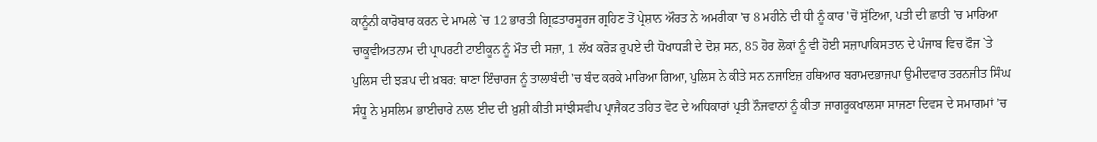ਕਾਨੂੰਨੀ ਕਾਰੋਬਾਰ ਕਰਨ ਦੇ ਮਾਮਲੇ `ਚ 12 ਭਾਰਤੀ ਗ੍ਰਿਫ਼ਤਾਰਸੂਰਜ ਗ੍ਰਹਿਣ ਤੋਂ ਪ੍ਰੇਸ਼ਾਨ ਔਰਤ ਨੇ ਅਮਰੀਕਾ 'ਚ 8 ਮਹੀਨੇ ਦੀ ਧੀ ਨੂੰ ਕਾਰ 'ਚੋਂ ਸੁੱਟਿਆ, ਪਤੀ ਦੀ ਛਾਤੀ 'ਚ ਮਾਰਿਆ ਚਾਕੂਵੀਅਤਨਾਮ ਦੀ ਪ੍ਰਾਪਰਟੀ ਟਾਈਕੂਨ ਨੂੰ ਮੌਤ ਦੀ ਸਜ਼ਾ, 1 ਲੱਖ ਕਰੋੜ ਰੁਪਏ ਦੀ ਧੋਖਾਧੜੀ ਦੇ ਦੋਸ਼ ਸਨ, 85 ਹੋਰ ਲੋਕਾਂ ਨੂੰ ਵੀ ਹੋਈ ਸਜ਼ਾਪਾਕਿਸਤਾਨ ਦੇ ਪੰਜਾਬ ਵਿਚ ਫੌਜ `ਤੇ ਪੁਲਿਸ ਦੀ ਝੜਪ ਦੀ ਖ਼ਬਰ: ਥਾਣਾ ਇੰਚਾਰਜ ਨੂੰ ਤਾਲਾਬੰਦੀ 'ਚ ਬੰਦ ਕਰਕੇ ਮਾਰਿਆ ਗਿਆ, ਪੁਲਿਸ ਨੇ ਕੀਤੇ ਸਨ ਨਜਾਇਜ਼ ਹਥਿਆਰ ਬਰਾਮਦਭਾਜਪਾ ਉਮੀਦਵਾਰ ਤਰਨਜੀਤ ਸਿੰਘ ਸੰਧੂ ਨੇ ਮੁਸਲਿਮ ਭਾਈਚਾਰੇ ਨਾਲ ਈਦ ਦੀ ਖ਼ੁਸ਼ੀ ਕੀਤੀ ਸਾਂਝੀਸਵੀਪ ਪ੍ਰਾਜੈਕਟ ਤਹਿਤ ਵੋਟ ਦੇ ਅਧਿਕਾਰਾਂ ਪ੍ਰਤੀ ਨੌਜਵਾਨਾਂ ਨੂੰ ਕੀਤਾ ਜਾਗਰੂਕਖਾਲਸਾ ਸਾਜਣਾ ਦਿਵਸ ਦੇ ਸਮਾਗਮਾਂ ’ਚ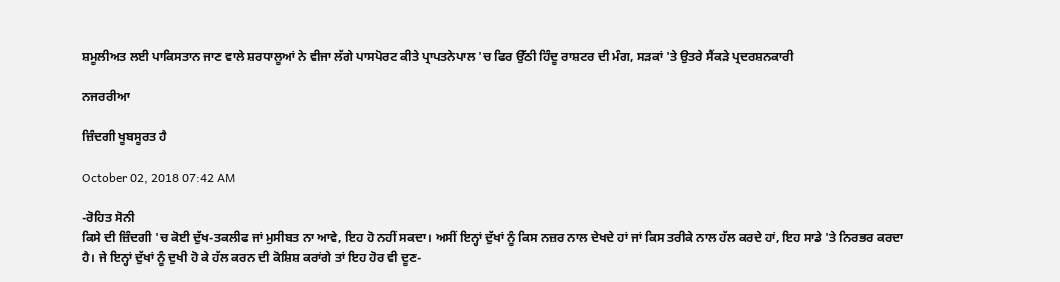ਸ਼ਮੂਲੀਅਤ ਲਈ ਪਾਕਿਸਤਾਨ ਜਾਣ ਵਾਲੇ ਸ਼ਰਧਾਲੂਆਂ ਨੇ ਵੀਜਾ ਲੱਗੇ ਪਾਸਪੋਰਟ ਕੀਤੇ ਪ੍ਰਾਪਤਨੇਪਾਲ 'ਚ ਫਿਰ ਉੱਠੀ ਹਿੰਦੂ ਰਾਸ਼ਟਰ ਦੀ ਮੰਗ, ਸੜਕਾਂ 'ਤੇ ਉਤਰੇ ਸੈਂਕੜੇ ਪ੍ਰਦਰਸ਼ਨਕਾਰੀ

ਨਜਰਰੀਆ

ਜ਼ਿੰਦਗੀ ਖੂਬਸੂਰਤ ਹੈ

October 02, 2018 07:42 AM

-ਰੋਹਿਤ ਸੋਨੀ
ਕਿਸੇ ਦੀ ਜ਼ਿੰਦਗੀ 'ਚ ਕੋਈ ਦੁੱਖ-ਤਕਲੀਫ ਜਾਂ ਮੁਸੀਬਤ ਨਾ ਆਵੇ, ਇਹ ਹੋ ਨਹੀਂ ਸਕਦਾ। ਅਸੀਂ ਇਨ੍ਹਾਂ ਦੁੱਖਾਂ ਨੂੰ ਕਿਸ ਨਜ਼ਰ ਨਾਲ ਦੇਖਦੇ ਹਾਂ ਜਾਂ ਕਿਸ ਤਰੀਕੇ ਨਾਲ ਹੱਲ ਕਰਦੇ ਹਾਂ, ਇਹ ਸਾਡੇ 'ਤੇ ਨਿਰਭਰ ਕਰਦਾ ਹੈ। ਜੇ ਇਨ੍ਹਾਂ ਦੁੱਖਾਂ ਨੂੰ ਦੁਖੀ ਹੋ ਕੇ ਹੱਲ ਕਰਨ ਦੀ ਕੋਸ਼ਿਸ਼ ਕਰਾਂਗੇ ਤਾਂ ਇਹ ਹੋਰ ਵੀ ਦੂਣ-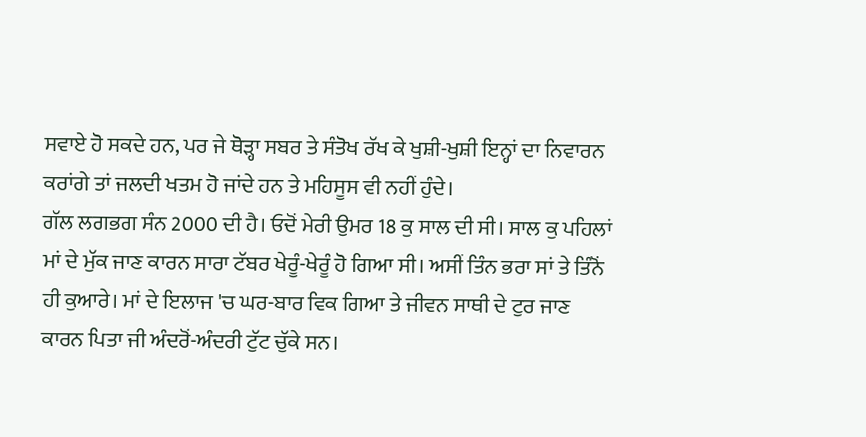ਸਵਾਏ ਹੋ ਸਕਦੇ ਹਨ, ਪਰ ਜੇ ਥੋੜ੍ਹਾ ਸਬਰ ਤੇ ਸੰਤੋਖ ਰੱਖ ਕੇ ਖੁਸ਼ੀ-ਖੁਸ਼ੀ ਇਨ੍ਹਾਂ ਦਾ ਨਿਵਾਰਨ ਕਰਾਂਗੇ ਤਾਂ ਜਲਦੀ ਖਤਮ ਹੋ ਜਾਂਦੇ ਹਨ ਤੇ ਮਹਿਸੂਸ ਵੀ ਨਹੀਂ ਹੁੰਦੇ।
ਗੱਲ ਲਗਭਗ ਸੰਨ 2000 ਦੀ ਹੈ। ਓਦੋਂ ਮੇਰੀ ਉਮਰ 18 ਕੁ ਸਾਲ ਦੀ ਸੀ। ਸਾਲ ਕੁ ਪਹਿਲਾਂ ਮਾਂ ਦੇ ਮੁੱਕ ਜਾਣ ਕਾਰਨ ਸਾਰਾ ਟੱਬਰ ਖੇਰੂੰ-ਖੇਰੂੰ ਹੋ ਗਿਆ ਸੀ। ਅਸੀਂ ਤਿੰਨ ਭਰਾ ਸਾਂ ਤੇ ਤਿੰਨੋਂ ਹੀ ਕੁਆਰੇ। ਮਾਂ ਦੇ ਇਲਾਜ 'ਚ ਘਰ-ਬਾਰ ਵਿਕ ਗਿਆ ਤੇ ਜੀਵਨ ਸਾਥੀ ਦੇ ਟੁਰ ਜਾਣ ਕਾਰਨ ਪਿਤਾ ਜੀ ਅੰਦਰੋਂ-ਅੰਦਰੀ ਟੁੱਟ ਚੁੱਕੇ ਸਨ।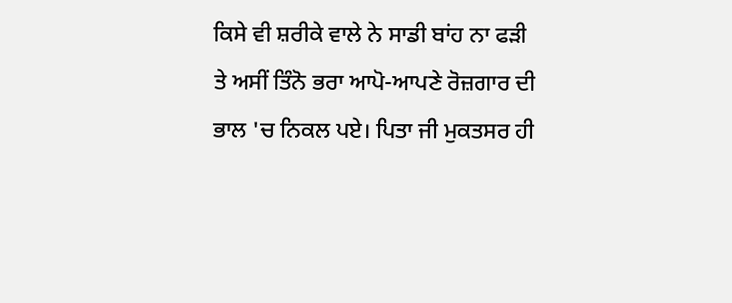ਕਿਸੇ ਵੀ ਸ਼ਰੀਕੇ ਵਾਲੇ ਨੇ ਸਾਡੀ ਬਾਂਹ ਨਾ ਫੜੀ ਤੇ ਅਸੀਂ ਤਿੰਨੋ ਭਰਾ ਆਪੋ-ਆਪਣੇ ਰੋਜ਼ਗਾਰ ਦੀ ਭਾਲ 'ਚ ਨਿਕਲ ਪਏ। ਪਿਤਾ ਜੀ ਮੁਕਤਸਰ ਹੀ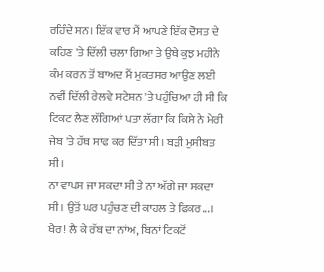ਰਹਿੰਦੇ ਸਨ। ਇੱਕ ਵਾਰ ਮੈਂ ਆਪਣੇ ਇੱਕ ਦੋਸਤ ਦੇ ਕਹਿਣ 'ਤੇ ਦਿੱਲੀ ਚਲਾ ਗਿਆ ਤੇ ਉਥੇ ਕੁਝ ਮਹੀਨੇ ਕੰਮ ਕਰਨ ਤੋਂ ਬਾਅਦ ਮੈਂ ਮੁਕਤਸਰ ਆਉਣ ਲਈ ਨਵੀਂ ਦਿੱਲੀ ਰੇਲਵੇ ਸਟੇਸ਼ਨ 'ਤੇ ਪਹੁੰਚਿਆ ਹੀ ਸੀ ਕਿ ਟਿਕਟ ਲੈਣ ਲੱਗਿਆਂ ਪਤਾ ਲੱਗਾ ਕਿ ਕਿਸੇ ਨੇ ਮੇਰੀ ਜੇਬ 'ਤੇ ਹੱਥ ਸਾਫ ਕਰ ਦਿੱਤਾ ਸੀ। ਬੜੀ ਮੁਸੀਬਤ ਸੀ।
ਨਾ ਵਾਪਸ ਜਾ ਸਕਦਾ ਸੀ ਤੇ ਨਾ ਅੱਗੇ ਜਾ ਸਕਦਾ ਸੀ। ਉਤੋਂ ਘਰ ਪਹੁੰਚਣ ਦੀ ਕਾਹਲ ਤੇ ਫਿਕਰ...। ਖੈਰ! ਲੈ ਕੇ ਰੱਬ ਦਾ ਨਾਂਅ, ਬਿਨਾਂ ਟਿਕਟੋਂ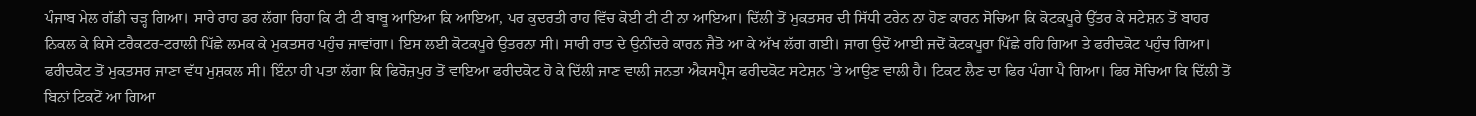ਪੰਜਾਬ ਮੇਲ ਗੱਡੀ ਚੜ੍ਹ ਗਿਆ। ਸਾਰੇ ਰਾਹ ਡਰ ਲੱਗਾ ਰਿਹਾ ਕਿ ਟੀ ਟੀ ਬਾਬੂ ਆਇਆ ਕਿ ਆਇਆ, ਪਰ ਕੁਦਰਤੀ ਰਾਹ ਵਿੱਚ ਕੋਈ ਟੀ ਟੀ ਨਾ ਆਇਆ। ਦਿੱਲੀ ਤੋਂ ਮੁਕਤਸਰ ਦੀ ਸਿੱਧੀ ਟਰੇਨ ਨਾ ਹੋਣ ਕਾਰਨ ਸੋਚਿਆ ਕਿ ਕੋਟਕਪੂਰੇ ਉੱਤਰ ਕੇ ਸਟੇਸ਼ਨ ਤੋਂ ਬਾਹਰ ਨਿਕਲ ਕੇ ਕਿਸੇ ਟਰੈਕਟਰ-ਟਰਾਲੀ ਪਿੱਛੇ ਲਮਕ ਕੇ ਮੁਕਤਸਰ ਪਹੁੰਚ ਜਾਵਾਂਗਾ। ਇਸ ਲਈ ਕੋਟਕਪੂਰੇ ਉਤਰਨਾ ਸੀ। ਸਾਰੀ ਰਾਤ ਦੇ ਉਨੀਂਦਰੇ ਕਾਰਨ ਜੈਤੋ ਆ ਕੇ ਅੱਖ ਲੱਗ ਗਈ। ਜਾਗ ਉਦੋਂ ਆਈ ਜਦੋਂ ਕੋਟਕਪੂਰਾ ਪਿੱਛੇ ਰਹਿ ਗਿਆ ਤੇ ਫਰੀਦਕੋਟ ਪਹੁੰਚ ਗਿਆ। ਫਰੀਦਕੋਟ ਤੋਂ ਮੁਕਤਸਰ ਜਾਣਾ ਵੱਧ ਮੁਸ਼ਕਲ ਸੀ। ਇੰਨਾ ਹੀ ਪਤਾ ਲੱਗਾ ਕਿ ਫਿਰੋਜ਼ਪੁਰ ਤੋਂ ਵਾਇਆ ਫਰੀਦਕੋਟ ਹੋ ਕੇ ਦਿੱਲੀ ਜਾਣ ਵਾਲੀ ਜਨਤਾ ਐਕਸਪ੍ਰੈਸ ਫਰੀਦਕੋਟ ਸਟੇਸ਼ਨ 'ਤੇ ਆਉਣ ਵਾਲੀ ਹੈ। ਟਿਕਟ ਲੈਣ ਦਾ ਫਿਰ ਪੰਗਾ ਪੈ ਗਿਆ। ਫਿਰ ਸੋਚਿਆ ਕਿ ਦਿੱਲੀ ਤੋਂ ਬਿਨਾਂ ਟਿਕਟੋਂ ਆ ਗਿਆ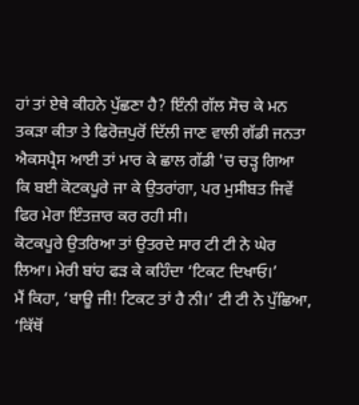ਹਾਂ ਤਾਂ ਏਥੇ ਕੀਹਨੇ ਪੁੱਛਣਾ ਹੈ? ਇੰਨੀ ਗੱਲ ਸੋਚ ਕੇ ਮਨ ਤਕੜਾ ਕੀਤਾ ਤੇ ਫਿਰੋਜ਼ਪੁਰੋਂ ਦਿੱਲੀ ਜਾਣ ਵਾਲੀ ਗੱਡੀ ਜਨਤਾ ਐਕਸਪ੍ਰੈਸ ਆਈ ਤਾਂ ਮਾਰ ਕੇ ਛਾਲ ਗੱਡੀ 'ਚ ਚੜ੍ਹ ਗਿਆ ਕਿ ਬਈ ਕੋਟਕਪੂਰੇ ਜਾ ਕੇ ਉਤਰਾਂਗਾ, ਪਰ ਮੁਸੀਬਤ ਜਿਵੇਂ ਫਿਰ ਮੇਰਾ ਇੰਤਜ਼ਾਰ ਕਰ ਰਹੀ ਸੀ।
ਕੋਟਕਪੂਰੇ ਉਤਰਿਆ ਤਾਂ ਉਤਰਦੇ ਸਾਰ ਟੀ ਟੀ ਨੇ ਘੇਰ ਲਿਆ। ਮੇਰੀ ਬਾਂਹ ਫੜ ਕੇ ਕਹਿੰਦਾ ‘ਟਿਕਟ ਦਿਖਾਓ।’
ਮੈਂ ਕਿਹਾ, ‘ਬਾਊ ਜੀ! ਟਿਕਟ ਤਾਂ ਹੈ ਨੀ।’ ਟੀ ਟੀ ਨੇ ਪੁੱਛਿਆ, ‘ਕਿੱਥੋਂ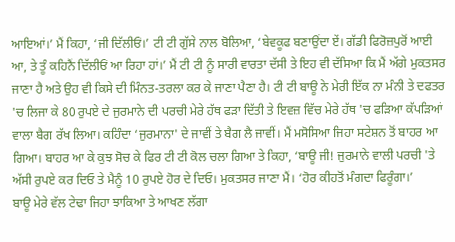ਆਇਆਂ।’ ਮੈਂ ਕਿਹਾ, ‘ਜੀ ਦਿੱਲੀਓਂ।’ ਟੀ ਟੀ ਗੁੱਸੇ ਨਾਲ ਬੋਲਿਆ, ‘ਬੇਵਕੂਫ ਬਣਾਉਂਦਾ ਏਂ। ਗੱਡੀ ਫਿਰੋਜ਼ਪੁਰੋਂ ਆਈ ਆ, ਤੇ ਤੂੰ ਕਹਿਨੈਂ ਦਿੱਲੀਓਂ ਆ ਰਿਹਾ ਹਾਂ।’ ਮੈਂ ਟੀ ਟੀ ਨੂੰ ਸਾਰੀ ਵਾਰਤਾ ਦੱਸੀ ਤੇ ਇਹ ਵੀ ਦੱਸਿਆ ਕਿ ਮੈਂ ਅੱਗੇ ਮੁਕਤਸਰ ਜਾਣਾ ਹੈ ਅਤੇ ਉਹ ਵੀ ਕਿਸੇ ਦੀ ਮਿੰਨਤ-ਤਰਲਾ ਕਰ ਕੇ ਜਾਣਾ ਪੈਣਾ ਹੈ। ਟੀ ਟੀ ਬਾਊ ਨੇ ਮੇਰੀ ਇੱਕ ਨਾ ਮੰਨੀ ਤੇ ਦਫਤਰ 'ਚ ਲਿਜਾ ਕੇ 80 ਰੁਪਏ ਦੇ ਜੁਰਮਾਨੇ ਦੀ ਪਰਚੀ ਮੇਰੇ ਹੱਥ ਫੜਾ ਦਿੱਤੀ ਤੇ ਇਵਜ਼ ਵਿੱਚ ਮੇਰੇ ਹੱਥ 'ਚ ਫੜਿਆ ਕੱਪੜਿਆਂ ਵਾਲਾ ਬੈਗ ਰੱਖ ਲਿਆ। ਕਹਿੰਦਾ ‘ਜੁਰਮਾਨਾ' ਦੇ ਜਾਵੀਂ ਤੇ ਬੈਗ ਲੈ ਜਾਵੀਂ। ਮੈਂ ਮਸੋਸਿਆ ਜਿਹਾ ਸਟੇਸ਼ਨ ਤੋਂ ਬਾਹਰ ਆ ਗਿਆ। ਬਾਹਰ ਆ ਕੇ ਕੁਝ ਸੋਚ ਕੇ ਫਿਰ ਟੀ ਟੀ ਕੋਲ ਚਲਾ ਗਿਆ ਤੇ ਕਿਹਾ, ‘ਬਾਊ ਜੀ! ਜੁਰਮਾਨੇ ਵਾਲੀ ਪਰਚੀ 'ਤੇ ਅੱਸੀ ਰੁਪਏ ਕਰ ਦਿਓ ਤੇ ਮੈਨੂੰ 10 ਰੁਪਏ ਹੋਰ ਦੇ ਦਿਓ। ਮੁਕਤਸਰ ਜਾਣਾ ਮੈਂ। ‘ਹੋਰ ਕੀਹਤੋਂ ਮੰਗਦਾ ਫਿਰੂੰਗਾ।’
ਬਾਊ ਮੇਰੇ ਵੱਲ ਟੇਢਾ ਜਿਹਾ ਝਾਕਿਆ ਤੇ ਆਖਣ ਲੱਗਾ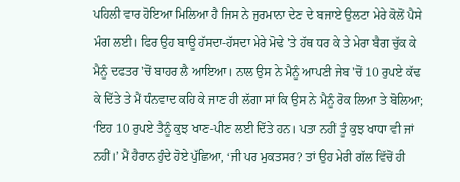ਪਹਿਲੀ ਵਾਰ ਹੋਇਆ ਮਿਲਿਆ ਹੈ ਜਿਸ ਨੇ ਜੁਰਮਾਨਾ ਦੇਣ ਦੇ ਬਜਾਏ ਉਲਟਾ ਮੇਰੇ ਕੋਲੋਂ ਪੈਸੇ ਮੰਗ ਲਈ। ਫਿਰ ਉਹ ਬਾਊ ਹੱਸਦਾ-ਹੱਸਦਾ ਮੇਰੇ ਮੋਢੇ 'ਤੇ ਹੱਥ ਧਰ ਕੇ ਤੇ ਮੇਰਾ ਬੈਗ ਚੁੱਕ ਕੇ ਮੈਨੂੰ ਦਫਤਰ 'ਚੋਂ ਬਾਹਰ ਲੈ ਆਇਆ। ਨਾਲ ਉਸ ਨੇ ਮੈਨੂੰ ਆਪਣੀ ਜੇਬ 'ਚੋਂ 10 ਰੁਪਏ ਕੱਢ ਕੇ ਦਿੱਤੇ ਤੇ ਮੈਂ ਧੰਨਵਾਦ ਕਹਿ ਕੇ ਜਾਣ ਹੀ ਲੱਗਾ ਸਾਂ ਕਿ ਉਸ ਨੇ ਮੈਨੂੰ ਰੋਕ ਲਿਆ ਤੇ ਬੋਲਿਆ; ‘ਇਹ 10 ਰੁਪਏ ਤੈਨੂੰ ਕੁਝ ਖਾਣ-ਪੀਣ ਲਈ ਦਿੱਤੇ ਹਨ। ਪਤਾ ਨਹੀਂ ਤੂੰ ਕੁਝ ਖਾਧਾ ਵੀ ਜਾਂ ਨਹੀਂ।’ ਮੈਂ ਹੈਰਾਨ ਹੁੰਦੇ ਹੋਏ ਪੁੱਛਿਆ, ‘ਜੀ ਪਰ ਮੁਕਤਸਰ? ਤਾਂ ਉਹ ਮੇਰੀ ਗੱਲ ਵਿੱਚੋਂ ਹੀ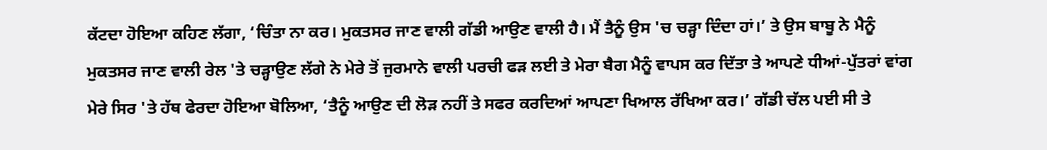ਕੱਟਦਾ ਹੋਇਆ ਕਹਿਣ ਲੱਗਾ, ‘ਚਿੰਤਾ ਨਾ ਕਰ। ਮੁਕਤਸਰ ਜਾਣ ਵਾਲੀ ਗੱਡੀ ਆਉਣ ਵਾਲੀ ਹੈ। ਮੈਂ ਤੈਨੂੰ ਉਸ 'ਚ ਚੜ੍ਹਾ ਦਿੰਦਾ ਹਾਂ।’ ਤੇ ਉਸ ਬਾਬੂ ਨੇ ਮੈਨੂੰ ਮੁਕਤਸਰ ਜਾਣ ਵਾਲੀ ਰੇਲ 'ਤੇ ਚੜ੍ਹਾਉਣ ਲੱਗੇ ਨੇ ਮੇਰੇ ਤੋਂ ਜੁਰਮਾਨੇ ਵਾਲੀ ਪਰਚੀ ਫੜ ਲਈ ਤੇ ਮੇਰਾ ਬੈਗ ਮੈਨੂੰ ਵਾਪਸ ਕਰ ਦਿੱਤਾ ਤੇ ਆਪਣੇ ਧੀਆਂ-ਪੁੱਤਰਾਂ ਵਾਂਗ ਮੇਰੇ ਸਿਰ 'ਤੇ ਹੱਥ ਫੇਰਦਾ ਹੋਇਆ ਬੋਲਿਆ, ‘ਤੈਨੂੰ ਆਉਣ ਦੀ ਲੋੜ ਨਹੀਂ ਤੇ ਸਫਰ ਕਰਦਿਆਂ ਆਪਣਾ ਖਿਆਲ ਰੱਖਿਆ ਕਰ।’ ਗੱਡੀ ਚੱਲ ਪਈ ਸੀ ਤੇ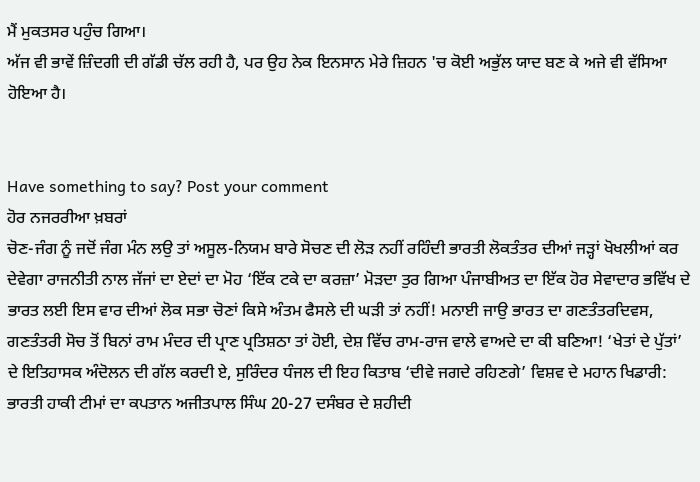ਮੈਂ ਮੁਕਤਸਰ ਪਹੁੰਚ ਗਿਆ।
ਅੱਜ ਵੀ ਭਾਵੇਂ ਜ਼ਿੰਦਗੀ ਦੀ ਗੱਡੀ ਚੱਲ ਰਹੀ ਹੈ, ਪਰ ਉਹ ਨੇਕ ਇਨਸਾਨ ਮੇਰੇ ਜ਼ਿਹਨ 'ਚ ਕੋਈ ਅਭੁੱਲ ਯਾਦ ਬਣ ਕੇ ਅਜੇ ਵੀ ਵੱਸਿਆ ਹੋਇਆ ਹੈ।


Have something to say? Post your comment
ਹੋਰ ਨਜਰਰੀਆ ਖ਼ਬਰਾਂ
ਚੋਣ-ਜੰਗ ਨੂੰ ਜਦੋਂ ਜੰਗ ਮੰਨ ਲਉ ਤਾਂ ਅਸੂਲ-ਨਿਯਮ ਬਾਰੇ ਸੋਚਣ ਦੀ ਲੋੜ ਨਹੀਂ ਰਹਿੰਦੀ ਭਾਰਤੀ ਲੋਕਤੰਤਰ ਦੀਆਂ ਜੜ੍ਹਾਂ ਖੋਖਲੀਆਂ ਕਰ ਦੇਵੇਗਾ ਰਾਜਨੀਤੀ ਨਾਲ ਜੱਜਾਂ ਦਾ ਏਦਾਂ ਦਾ ਮੋਹ ‘ਇੱਕ ਟਕੇ ਦਾ ਕਰਜ਼ਾ’ ਮੋੜਦਾ ਤੁਰ ਗਿਆ ਪੰਜਾਬੀਅਤ ਦਾ ਇੱਕ ਹੋਰ ਸੇਵਾਦਾਰ ਭਵਿੱਖ ਦੇ ਭਾਰਤ ਲਈ ਇਸ ਵਾਰ ਦੀਆਂ ਲੋਕ ਸਭਾ ਚੋਣਾਂ ਕਿਸੇ ਅੰਤਮ ਫੈਸਲੇ ਦੀ ਘੜੀ ਤਾਂ ਨਹੀਂ! ਮਨਾਈ ਜਾਉ ਭਾਰਤ ਦਾ ਗਣਤੰਤਰਦਿਵਸ, ਗਣਤੰਤਰੀ ਸੋਚ ਤੋਂ ਬਿਨਾਂ ਰਾਮ ਮੰਦਰ ਦੀ ਪ੍ਰਾਣ ਪ੍ਰਤਿਸ਼ਠਾ ਤਾਂ ਹੋਈ, ਦੇਸ਼ ਵਿੱਚ ਰਾਮ-ਰਾਜ ਵਾਲੇ ਵਾਅਦੇ ਦਾ ਕੀ ਬਣਿਆ! ‘ਖੇਤਾਂ ਦੇ ਪੁੱਤਾਂ’ ਦੇ ਇਤਿਹਾਸਕ ਅੰਦੋਲਨ ਦੀ ਗੱਲ ਕਰਦੀ ਏ, ਸੁਰਿੰਦਰ ਧੰਜਲ ਦੀ ਇਹ ਕਿਤਾਬ ‘ਦੀਵੇ ਜਗਦੇ ਰਹਿਣਗੇ’ ਵਿਸ਼ਵ ਦੇ ਮਹਾਨ ਖਿਡਾਰੀ: ਭਾਰਤੀ ਹਾਕੀ ਟੀਮਾਂ ਦਾ ਕਪਤਾਨ ਅਜੀਤਪਾਲ ਸਿੰਘ 20-27 ਦਸੰਬਰ ਦੇ ਸ਼ਹੀਦੀ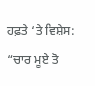ਹਫ਼ਤੇ ‘ਤੇ ਵਿਸ਼ੇਸ: “ਚਾਰ ਮੂਏ ਤੋ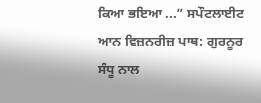ਕਿਆ ਭਇਆ ...” ਸਪੌਟਲਾਈਟ ਆਨ ਵਿਜ਼ਨਰੀਜ਼ ਪਾਥ: ਗੁਰਨੂਰ ਸੰਧੂ ਨਾਲ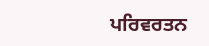ਪਰਿਵਰਤਨ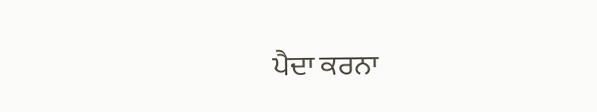ਪੈਦਾ ਕਰਨਾ